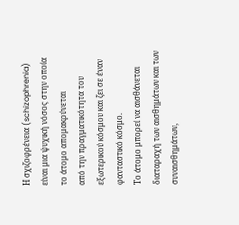Η σχιζοφρένεια (schizophrenia) είναι μια ψυχική νόσος στην οποία το άτομο απομακρύνεται
από την πραγματικότητα του εξωτερικού κόσμου και ζει σε έναν φανταστικό κόσμο.
Το άτομο μπορεί να αισθάνεται διαταραχή των αισθημάτων και των συναισθημάτων,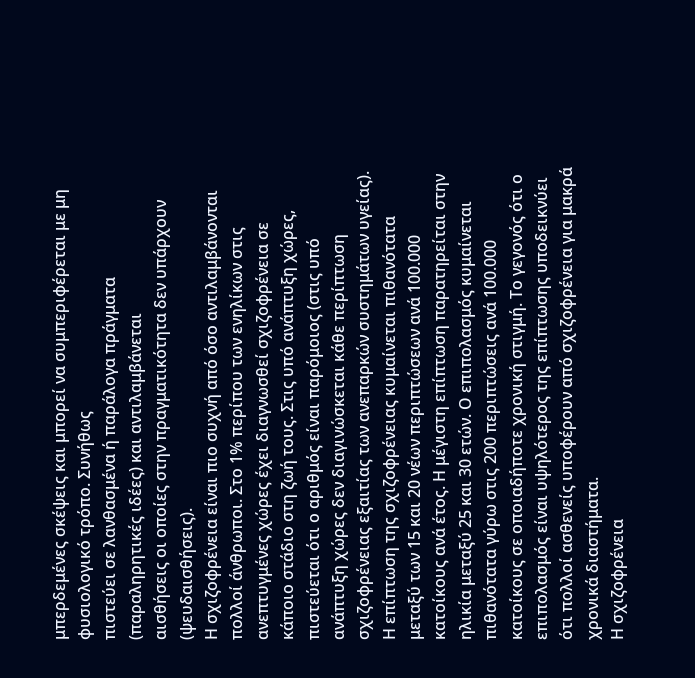μπερδεμένες σκέψεις και μπορεί να συμπεριφέρεται με μη φυσιολογικό τρόπο. Συνήθως
πιστεύει σε λανθασμένα ή παράλογα πράγματα (παραληρητικές ιδέες) και αντιλαμβάνεται
αισθήσεις οι οποίες στην πραγματικότητα δεν υπάρχουν (ψευδαισθήσεις).
Η σχιζοφρένεια είναι πιο συχνή από όσο αντιλαμβάνονται πολλοί άνθρωποι. Στο 1% περίπου των ενηλίκων στις ανεπτυγμένες χώρες έχει διαγνωσθεί σχιζοφρένεια σε κάποιο στάδιο στη ζωή τους. Στις υπό ανάπτυξη χώρες, πιστεύεται ότι ο αριθμός είναι παρόμοιος (στις υπό ανάπτυξη χώρες δεν διαγινώσκεται κάθε περίπτωση σχιζοφρένειας εξαιτίας των ανεπαρκών συστημάτων υγείας).
Η επίπτωση της σχιζοφρένειας κυμαίνεται πιθανότατα μεταξύ των 15 και 20 νέων περιπτώσεων ανά 100.000 κατοίκους ανά έτος. Η μέγιστη επίπτωση παρατηρείται στην ηλικία μεταξύ 25 και 30 ετών. Ο επιπολασμός κυμαίνεται πιθανότατα γύρω στις 200 περιπτώσεις ανά 100.000 κατοίκους σε οποιαδήποτε χρονική στιγμή. Το γεγονός ότι ο επιπολασμός είναι υψηλότερος της επίπτωσης υποδεικνύει ότι πολλοί ασθενείς υποφέρουν από σχιζοφρένεια για μακρά χρονικά διαστήματα.
Η σχιζοφρένεια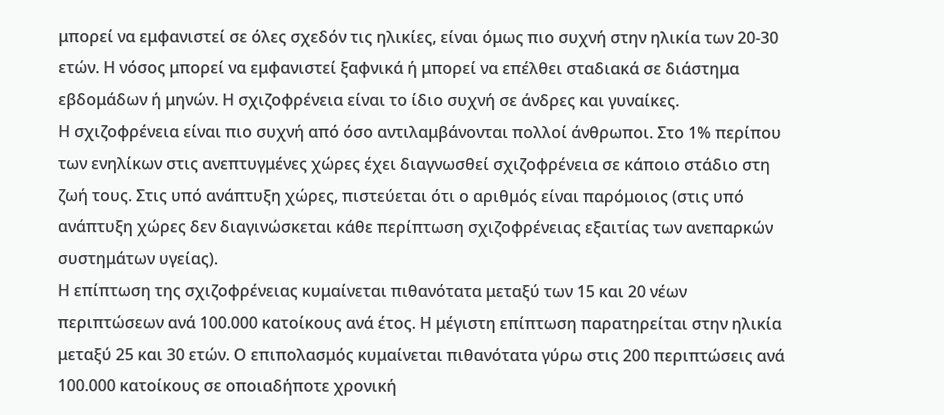μπορεί να εμφανιστεί σε όλες σχεδόν τις ηλικίες, είναι όμως πιο συχνή στην ηλικία των 20-30 ετών. Η νόσος μπορεί να εμφανιστεί ξαφνικά ή μπορεί να επέλθει σταδιακά σε διάστημα εβδομάδων ή μηνών. Η σχιζοφρένεια είναι το ίδιο συχνή σε άνδρες και γυναίκες.
Η σχιζοφρένεια είναι πιο συχνή από όσο αντιλαμβάνονται πολλοί άνθρωποι. Στο 1% περίπου των ενηλίκων στις ανεπτυγμένες χώρες έχει διαγνωσθεί σχιζοφρένεια σε κάποιο στάδιο στη ζωή τους. Στις υπό ανάπτυξη χώρες, πιστεύεται ότι ο αριθμός είναι παρόμοιος (στις υπό ανάπτυξη χώρες δεν διαγινώσκεται κάθε περίπτωση σχιζοφρένειας εξαιτίας των ανεπαρκών συστημάτων υγείας).
Η επίπτωση της σχιζοφρένειας κυμαίνεται πιθανότατα μεταξύ των 15 και 20 νέων περιπτώσεων ανά 100.000 κατοίκους ανά έτος. Η μέγιστη επίπτωση παρατηρείται στην ηλικία μεταξύ 25 και 30 ετών. Ο επιπολασμός κυμαίνεται πιθανότατα γύρω στις 200 περιπτώσεις ανά 100.000 κατοίκους σε οποιαδήποτε χρονική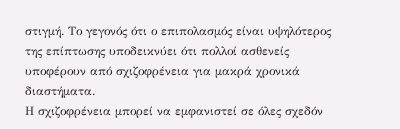στιγμή. Το γεγονός ότι ο επιπολασμός είναι υψηλότερος της επίπτωσης υποδεικνύει ότι πολλοί ασθενείς υποφέρουν από σχιζοφρένεια για μακρά χρονικά διαστήματα.
Η σχιζοφρένεια μπορεί να εμφανιστεί σε όλες σχεδόν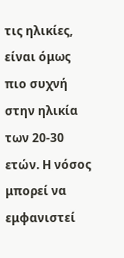τις ηλικίες, είναι όμως πιο συχνή στην ηλικία των 20-30 ετών. Η νόσος μπορεί να εμφανιστεί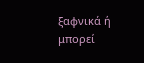ξαφνικά ή μπορεί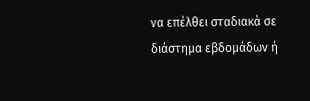να επέλθει σταδιακά σε διάστημα εβδομάδων ή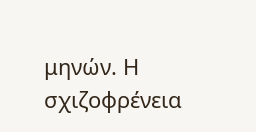μηνών. Η σχιζοφρένεια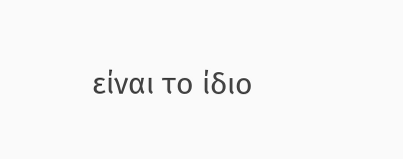είναι το ίδιο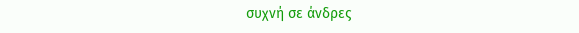συχνή σε άνδρες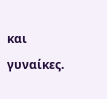και γυναίκες.